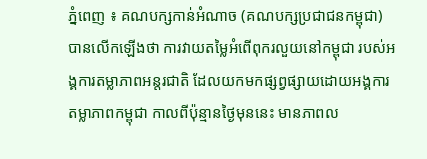ភ្នំពេញ ៖ គណបក្សកាន់អំណាច (គណបក្សប្រជាជនកម្ពុជា) បានលើកឡើងថា ការវាយតម្លៃអំពើពុករលួយនៅកម្ពុជា របស់អង្គការតម្លាភាពអន្តរជាតិ ដែលយកមកផ្សព្វផ្សាយដោយអង្គការតម្លាភាពកម្ពុជា កាលពីប៉ុន្មានថ្ងៃមុននេះ មានភាពល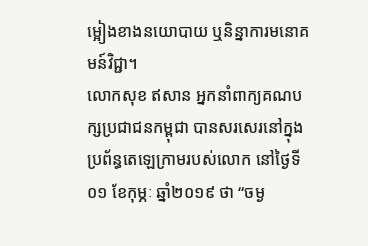ម្អៀងខាងនយោបាយ ឬនិន្នាការមនោគមន៍វិជ្ជា។
លោកសុខ ឥសាន អ្នកនាំពាក្យគណបក្សប្រជាជនកម្ពុជា បានសរសេរនៅក្នុងប្រព័ន្ធតេឡេក្រាមរបស់លោក នៅថ្ងៃទី០១ ខែកុម្ភៈ ឆ្នាំ២០១៩ ថា “ចម្ង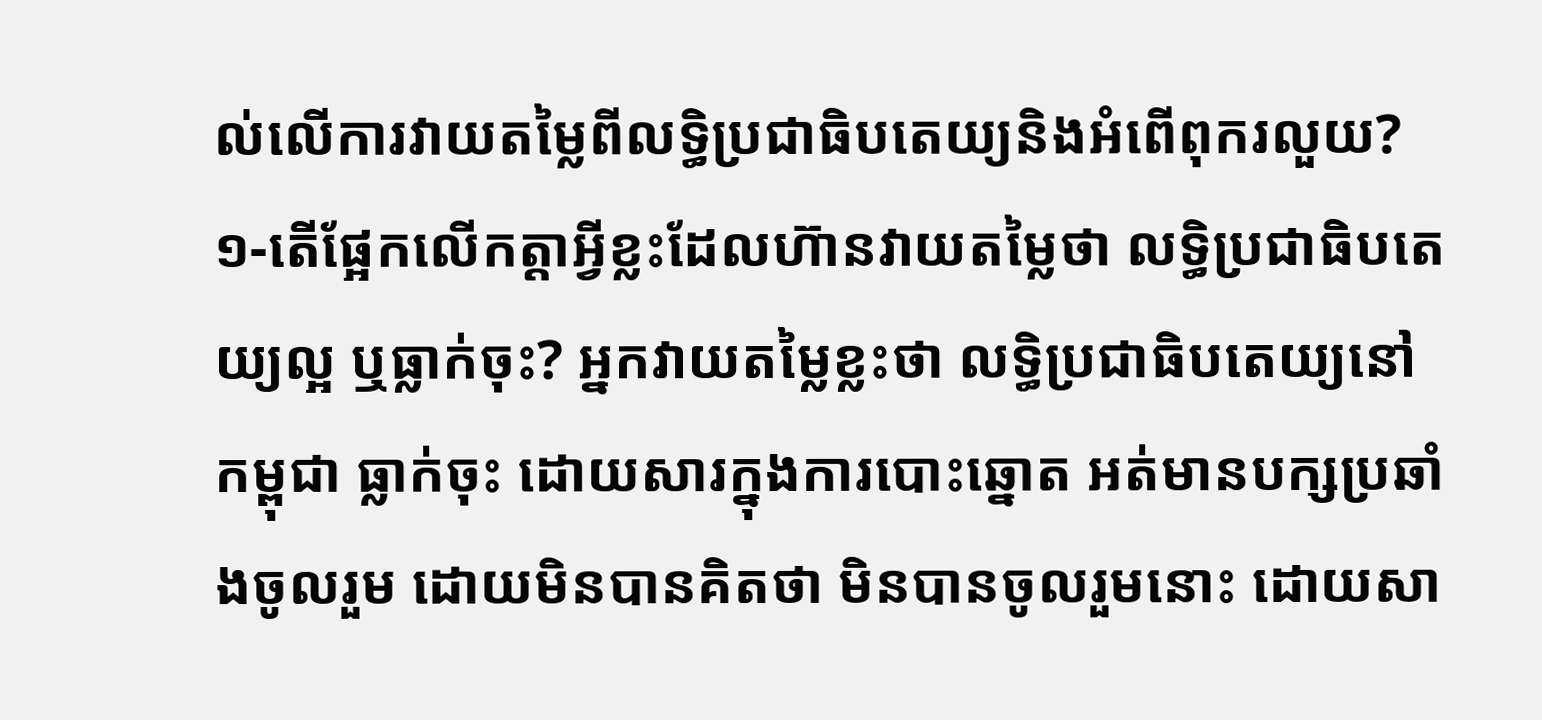ល់លើការវាយតម្លៃពីលទ្ធិប្រជាធិបតេយ្យនិងអំពើពុករលួយ?
១-តើផ្អែកលើកត្តាអ្វីខ្លះដែលហ៊ានវាយតម្លៃថា លទ្ធិប្រជាធិបតេយ្យល្អ ឬធ្លាក់ចុះ? អ្នកវាយតម្លៃខ្លះថា លទ្ធិប្រជាធិបតេយ្យនៅកម្ពុជា ធ្លាក់ចុះ ដោយសារក្នុងការបោះឆ្នោត អត់មានបក្សប្រឆាំងចូលរួម ដោយមិនបានគិតថា មិនបានចូលរួមនោះ ដោយសា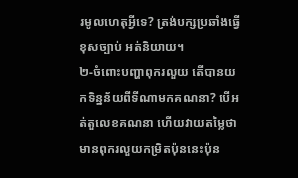រមូលហេតុអ្វីទេ? ត្រង់បក្សប្រឆាំងធ្វើខុសច្បាប់ អត់និយាយ។
២-ចំពោះបញ្ហាពុករលួយ តើបានយកទិន្នន័យពីទីណាមកគណនា? បើអត់តួលេខគណនា ហើយវាយតម្លៃថាមានពុករលួយកម្រិតប៉ុននេះប៉ុន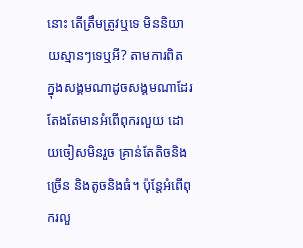នោះ តើត្រឹមត្រូវឬទេ មិននិយាយស្មានៗទេឬអី? តាមការពិត ក្នុងសង្គមណាដូចសង្គមណាដែរ តែងតែមានអំពើពុករលួយ ដោយចៀសមិនរួច គ្រាន់តែតិចនិងច្រើន និងតូចនិងធំ។ ប៉ុន្តែអំពើពុករលួ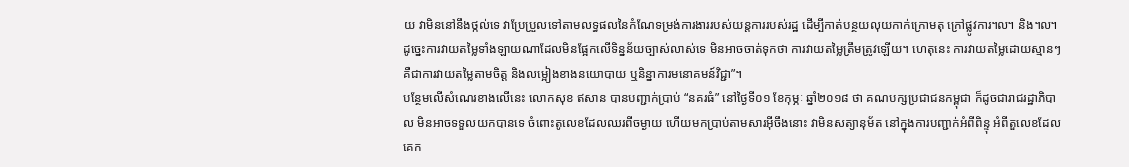យ វាមិននៅនឹងថ្កល់ទេ វាប្រែប្រួលទៅតាមលទ្ធផលនៃកំណែទម្រង់ការងាររបស់យន្តការរបស់រដ្ឋ ដើម្បីកាត់បន្ថយលុយកាក់ក្រោមតុ ក្រៅផ្លូវការ៘ និង៘ ដូច្នេះការវាយតម្លៃទាំងឡាយណាដែលមិនផ្អែកលើទិន្នន័យច្បាស់លាស់ទេ មិនអាចចាត់ទុកថា ការវាយតម្លៃត្រឹមត្រូវឡើយ។ ហេតុនេះ ការវាយតម្លៃដោយស្មានៗ គឺជាការវាយតម្លៃតាមចិត្ត និងលម្អៀងខាងនយោបាយ ឬនិន្នាការមនោគមន៍វិជ្ជា”។
បន្ថែមលើសំណេរខាងលើនេះ លោកសុខ ឥសាន បានបញ្ជាក់ប្រាប់ “នគរធំ” នៅថ្ងៃទី០១ ខែកុម្ភៈ ឆ្នាំ២០១៨ ថា គណបក្សប្រជាជនកម្ពុជា ក៏ដូចជារាជរដ្ឋាភិបាល មិនអាចទទួលយកបានទេ ចំពោះតូលេខដែលឈរពីចម្ងាយ ហើយមកប្រាប់តាមសារអ៊ីចឹងនោះ វាមិនសត្យានុម័ត នៅក្នុងការបញ្ជាក់អំពីពិន្ទុ អំពីតួលេខដែលគេក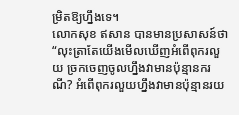ម្រិតឱ្យហ្នឹងទេ។
លោកសុខ ឥសាន បានមានប្រសាសន៍ថា “លុះត្រាតែយើងមើលឃើញអំពើពុករលួយ ច្រកចេញចូលហ្នឹងវាមានប៉ុន្មានករណី? អំពើពុករលួយហ្នឹងវាមានប៉ុន្មានរយ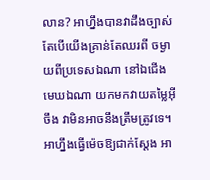លាន? អាហ្នឹងបានវាដឹងច្បាស់ តែបើយើងគ្រាន់តែឈរពី ចម្ងាយពីប្រទេសឯណា នៅឯជើងមេឃឯណា យកមកវាយតម្លៃអ៊ីចឹង វាមិនអាចនឹងត្រឹមត្រូវទេ។ អាហ្នឹងធ្វើម៉េចឱ្យជាក់ស្តែង អា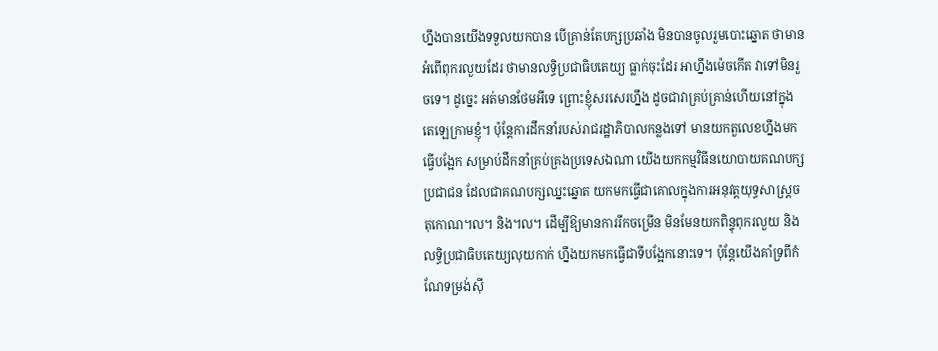ហ្នឹងបានយើងទទួលយកបាន បើគ្រាន់តែបក្សប្រឆាំង មិនបានចូលរួមបោះឆ្នោត ថាមានអំពើពុករលួយដែរ ថាមានលទ្ធិប្រជាធិបតេយ្យ ធ្លាក់ចុះដែរ អាហ្នឹងម៉េចកើត វាទៅមិនរួចទេ។ ដូច្នេះ អត់មានថែមអីទេ ព្រោះខ្ញុំសរសេរហ្នឹង ដូចជាវាគ្រប់គ្រាន់ហើយនៅក្នុងតេឡេក្រាមខ្ញុំ។ ប៉ុន្តែការដឹកនាំរបស់រាជរដ្ឋាភិបាលកន្លងទៅ មានយកតួលេខហ្នឹងមកធ្វើបង្អែក សម្រាប់ដឹកនាំគ្រប់គ្រងប្រទេសឯណា យើងយកកម្មវិធីនយោបាយគណបក្សប្រជាជន ដែលជាគណបក្សឈ្នះឆ្នោត យកមកធ្វើជាគោលក្នុងការអនុវត្តយុទ្ធសាស្ត្រចតុកោណ៘ និង៘ ដើម្បីឱ្យមានការរីកចម្រើន មិនមែនយកពិន្ទុពុករលួយ និងលទ្ធិប្រជាធិបតេយ្យលុយកាក់ ហ្នឹងយកមកធ្វើជាទីបង្អែកនោះទេ។ ប៉ុន្តែយើងគាំទ្រពីកំណែទម្រង់ស៊ី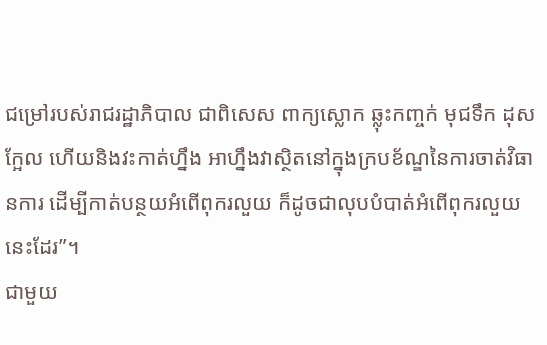ជម្រៅរបស់រាជរដ្ឋាភិបាល ជាពិសេស ពាក្យស្លោក ឆ្លុះកញ្ចក់ មុជទឹក ដុសក្អែល ហើយនិងវះកាត់ហ្នឹង អាហ្នឹងវាស្ថិតនៅក្នុងក្របខ័ណ្ឌនៃការចាត់វិធានការ ដើម្បីកាត់បន្ថយអំពើពុករលួយ ក៏ដូចជាលុបបំបាត់អំពើពុករលួយនេះដែរ”។
ជាមួយ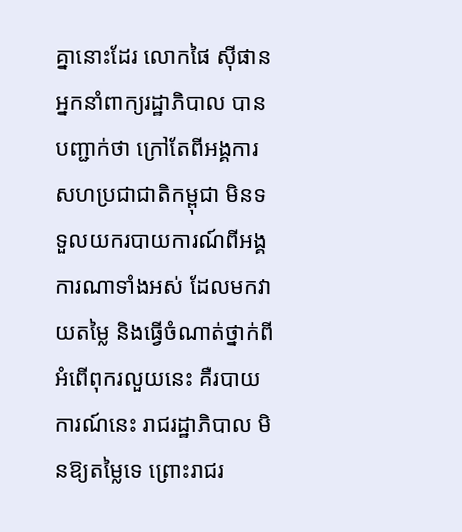គ្នានោះដែរ លោកផៃ ស៊ីផាន អ្នកនាំពាក្យរដ្ឋាភិបាល បានបញ្ជាក់ថា ក្រៅតែពីអង្គការសហប្រជាជាតិកម្ពុជា មិនទទួលយករបាយការណ៍ពីអង្គការណាទាំងអស់ ដែលមកវាយតម្លៃ និងធ្វើចំណាត់ថ្នាក់ពីអំពើពុករលួយនេះ គឺរបាយការណ៍នេះ រាជរដ្ឋាភិបាល មិនឱ្យតម្លៃទេ ព្រោះរាជរ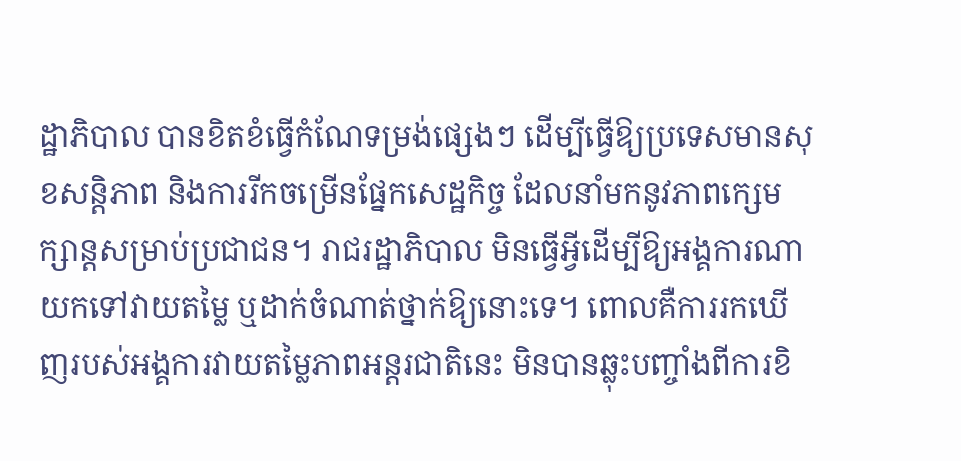ដ្ឋាភិបាល បានខិតខំធ្វើកំណែទម្រង់ផ្សេងៗ ដើម្បីធ្វើឱ្យប្រទេសមានសុខសន្តិភាព និងការរីកចម្រើនផ្នែកសេដ្ឋកិច្ច ដែលនាំមកនូវភាពក្សេមក្សាន្តសម្រាប់ប្រជាជន។ រាជរដ្ឋាភិបាល មិនធ្វើអ្វីដើម្បីឱ្យអង្គការណាយកទៅវាយតម្លៃ ឬដាក់ចំណាត់ថ្នាក់ឱ្យនោះទេ។ ពោលគឺការរកឃើញរបស់អង្គការវាយតម្លៃភាពអន្តរជាតិនេះ មិនបានឆ្លុះបញ្ចាំងពីការខិ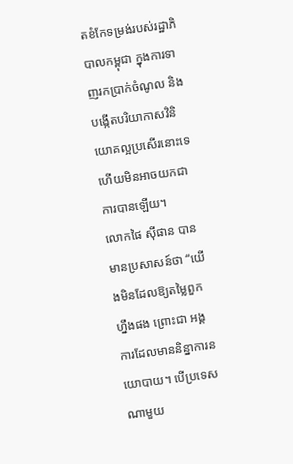តខំកែទម្រង់របស់រដ្ឋាភិបាលកម្ពុជា ក្នុងការទាញរកប្រាក់ចំណូល និងបង្កើតបរិយាកាសវិនិយោគល្អប្រសើរនោះទេ ហើយមិនអាចយកជាការបានឡើយ។
លោកផៃ ស៊ីផាន បានមានប្រសាសន៍ថា “យើងមិនដែលឱ្យតម្លៃពួកហ្នឹងផង ព្រោះជា អង្គការដែលមាននិន្នាការនយោបាយ។ បើប្រទេសណាមួយ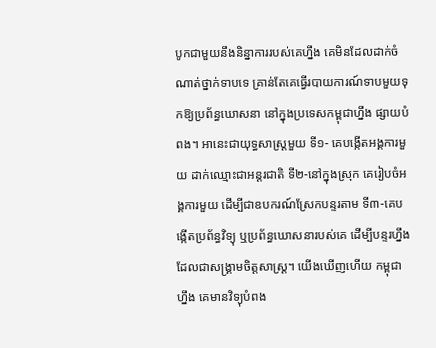បូកជាមួយនឹងនិន្នាការរបស់គេហ្នឹង គេមិនដែលដាក់ចំណាត់ថ្នាក់ទាបទេ គ្រាន់តែគេធ្វើរបាយការណ៍ទាបមួយទុកឱ្យប្រព័ន្ធឃោសនា នៅក្នុងប្រទេសកម្ពុជាហ្នឹង ផ្សាយបំពង។ អានេះជាយុទ្ធសាស្ត្រមួយ ទី១- គេបង្កើតអង្គការមួយ ដាក់ឈ្មោះជាអន្តរជាតិ ទី២-នៅក្នុងស្រុក គេរៀបចំអង្គការមួយ ដើម្បីជាឧបករណ៍ស្រែកបន្ទរតាម ទី៣-គេបង្កើតប្រព័ន្ធវិទ្យុ ឬប្រព័ន្ធឃោសនារបស់គេ ដើម្បីបន្ទរហ្នឹង ដែលជាសង្គ្រាមចិត្តសាស្ត្រ។ យើងឃើញហើយ កម្ពុជាហ្នឹង គេមានវិទ្យុបំពង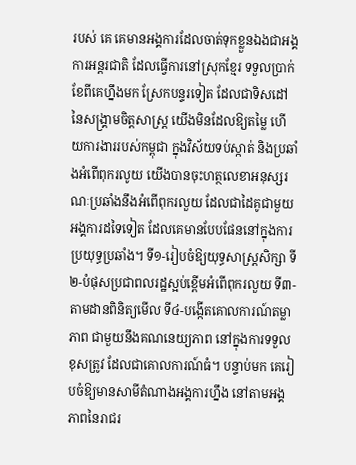របស់ គេ គេមានអង្គការដែលចាត់ទុកខ្លួនឯងជាអង្គការអន្តរជាតិ ដែលធ្វើការនៅស្រុកខ្មែរ ទទួលប្រាក់ខែពីគេហ្នឹងមក ស្រែកបន្ទរទៀត ដែលជាទិសដៅនៃសង្គ្រាមចិត្តសាស្ត្រ យើងមិនដែលឱ្យតម្លៃ ហើយការងាររបស់កម្ពុជា ក្នុងវិស័យទប់ស្កាត់ និងប្រឆាំងអំពើពុករលូយ យើងបានចុះហត្ថលេខាអនុស្សរណៈប្រឆាំងនឹងអំពើពុករលួយ ដែលជាដៃគូជាមួយអង្គការដទៃទៀត ដែលគេមានបែបផែននៅក្នុងការប្រយុទ្ធប្រឆាំង។ ទី១-រៀបចំឱ្យយុទ្ធសាស្ត្រសិក្សា ទី២-បំផុសប្រជាពលរដ្ឋស្អប់ខ្ពើមអំពើពុករលួយ ទី៣-តាមដានពិនិត្យមើល ទី៤-បង្កើតគោលការណ៍តម្លាភាព ជាមួយនឹងគណនេយ្យភាព នៅក្នុងការទទួលខុសត្រូវ ដែលជាគោលការណ៍ធំ។ បន្ទាប់មក គេរៀបចំឱ្យមានសាមីតំណាងអង្គការហ្នឹង នៅតាមអង្គភាពនៃរាជរ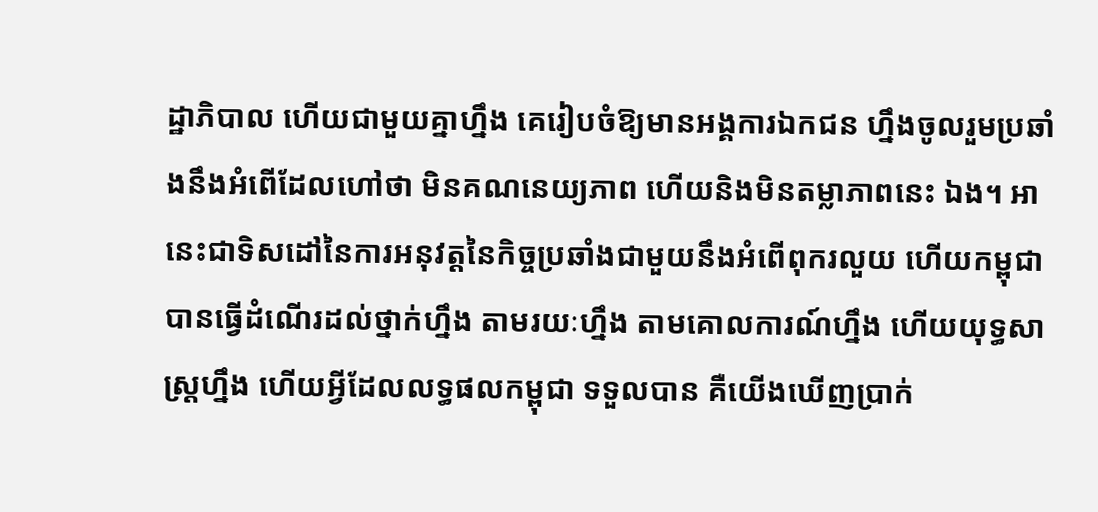ដ្ឋាភិបាល ហើយជាមួយគ្នាហ្នឹង គេរៀបចំឱ្យមានអង្គការឯកជន ហ្នឹងចូលរួមប្រឆាំងនឹងអំពើដែលហៅថា មិនគណនេយ្យភាព ហើយនិងមិនតម្លាភាពនេះ ឯង។ អានេះជាទិសដៅនៃការអនុវត្តនៃកិច្ចប្រឆាំងជាមួយនឹងអំពើពុករលួយ ហើយកម្ពុជា បានធ្វើដំណើរដល់ថ្នាក់ហ្នឹង តាមរយៈហ្នឹង តាមគោលការណ៍ហ្នឹង ហើយយុទ្ធសាស្ត្រហ្នឹង ហើយអ្វីដែលលទ្ធផលកម្ពុជា ទទួលបាន គឺយើងឃើញប្រាក់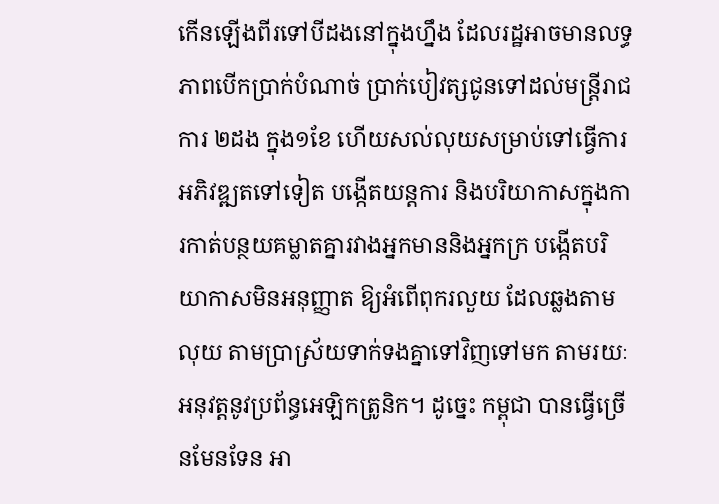កើនឡើងពីរទៅបីដងនៅក្នុងហ្នឹង ដែលរដ្ឋអាចមានលទ្ធភាពបើកប្រាក់បំណាច់ ប្រាក់បៀវត្សជូនទៅដល់មន្ត្រីរាជការ ២ដង ក្នុង១ខែ ហើយសល់លុយសម្រាប់ទៅធ្វើការអភិវឌ្ឍតទៅទៀត បង្កើតយន្តការ និងបរិយាកាសក្នុងការកាត់បន្ថយគម្លាតគ្នារវាងអ្នកមាននិងអ្នកក្រ បង្កើតបរិយាកាសមិនអនុញ្ញាត ឱ្យអំពើពុករលួយ ដែលឆ្លងតាមលុយ តាមប្រាស្រ័យទាក់ទងគ្នាទៅវិញទៅមក តាមរយៈអនុវត្តនូវប្រព័ន្ធអេឡិកត្រូនិក។ ដូច្នេះ កម្ពុជា បានធ្វើច្រើនមែនទែន អា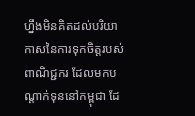ហ្នឹងមិនគិតដល់បរិយាកាសនៃការទុកចិត្តរបស់ពាណិជ្ជករ ដែលមកបណ្តាក់ទុននៅកម្ពុជា ដែ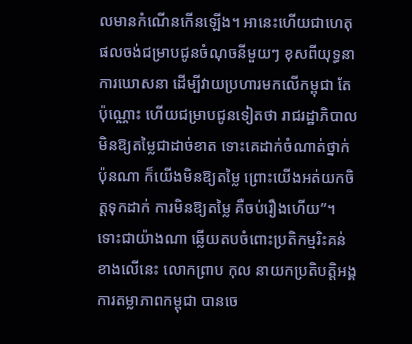លមានកំណើនកើនឡើង។ អានេះហើយជាហេតុផលចង់ជម្រាបជូនចំណុចនីមួយៗ ខុសពីយុទ្ធនាការឃោសនា ដើម្បីវាយប្រហារមកលើកម្ពុជា តែប៉ុណ្ណោះ ហើយជម្រាបជូនទៀតថា រាជរដ្ឋាភិបាល មិនឱ្យតម្លៃជាដាច់ខាត ទោះគេដាក់ចំណាត់ថ្នាក់ ប៉ុនណា ក៏យើងមិនឱ្យតម្លៃ ព្រោះយើងអត់យកចិត្តទុកដាក់ ការមិនឱ្យតម្លៃ គឺចប់រឿងហើយ”។
ទោះជាយ៉ាងណា ឆ្លើយតបចំពោះប្រតិកម្មរិះគន់ខាងលើនេះ លោកព្រាប កុល នាយកប្រតិបត្តិអង្គការតម្លាភាពកម្ពុជា បានចេ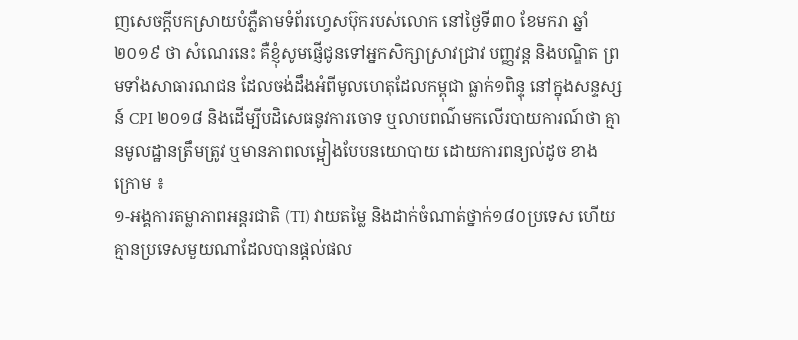ញសេចក្តីបកស្រាយបំភ្លឺតាមទំព័រហ្វេសប៊ុករបស់លោក នៅថ្ងៃទី៣០ ខែមករា ឆ្នាំ២០១៩ ថា សំណេរនេះ គឺខ្ញុំសូមផ្ញើជូនទៅអ្នកសិក្សាស្រាវជ្រាវ បញ្ញវន្ត និងបណ្ឌិត ព្រមទាំងសាធារណជន ដែលចង់ដឹងអំពីមូលហេតុដែលកម្ពុជា ធ្លាក់១ពិន្ទុ នៅក្នុងសន្ទស្សន៍ CPI ២០១៨ និងដើម្បីបដិសេធនូវការចោទ ឬលាបពណ៌មកលើរបាយការណ៍ថា គ្មានមូលដ្ឋានត្រឹមត្រូវ ឬមានភាពលម្អៀងបែបនយោបាយ ដោយការពន្យល់ដូច ខាងក្រោម ៖
១-អង្គការតម្លាភាពអន្តរជាតិ (TI) វាយតម្លៃ និងដាក់ចំណាត់ថ្នាក់១៨០ប្រទេស ហើយគ្មានប្រទេសមួយណាដែលបានផ្តល់ផល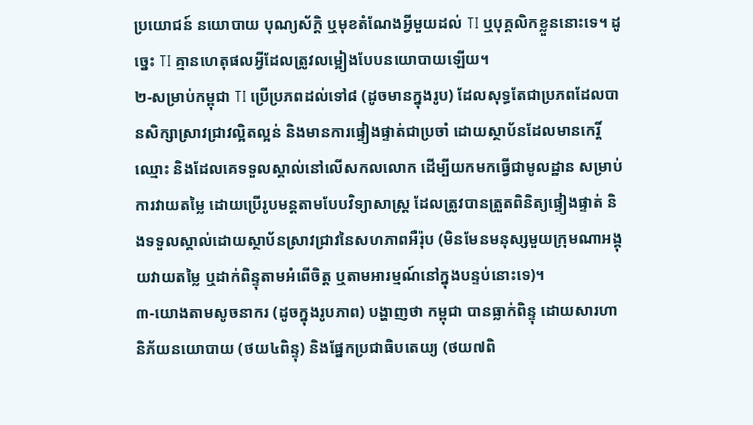ប្រយោជន៍ នយោបាយ បុណ្យស័ក្តិ ឬមុខតំណែងអ្វីមួយដល់ TI ឬបុគ្គលិកខ្លួននោះទេ។ ដូច្នេះ TI គ្មានហេតុផលអ្វីដែលត្រូវលម្អៀងបែបនយោបាយឡើយ។
២-សម្រាប់កម្ពុជា TI ប្រើប្រភពដល់ទៅ៨ (ដូចមានក្នុងរូប) ដែលសុទ្ធតែជាប្រភពដែលបានសិក្សាស្រាវជ្រាវល្អិតល្អន់ និងមានការផ្ទៀងផ្ទាត់ជាប្រចាំ ដោយស្ថាប័នដែលមានកេរ្តិ៍ឈ្មោះ និងដែលគេទទួលស្គាល់នៅលើសកលលោក ដើម្បីយកមកធ្វើជាមូលដ្ឋាន សម្រាប់ការវាយតម្លៃ ដោយប្រើរូបមន្តតាមបែបវិទ្យាសាស្ត្រ ដែលត្រូវបានត្រួតពិនិត្យផ្ទៀងផ្ទាត់ និងទទួលស្គាល់ដោយស្ថាប័នស្រាវជ្រាវនៃសហភាពអឺរ៉ុប (មិនមែនមនុស្សមួយក្រុមណាអង្គុយវាយតម្លៃ ឬដាក់ពិន្ទុតាមអំពើចិត្ត ឬតាមអារម្មណ៍នៅក្នុងបន្ទប់នោះទេ)។
៣-យោងតាមសូចនាករ (ដូចក្នុងរូបភាព) បង្ហាញថា កម្ពុជា បានធ្លាក់ពិន្ទុ ដោយសារហានិភ័យនយោបាយ (ថយ៤ពិន្ទុ) និងផ្នែកប្រជាធិបតេយ្យ (ថយ៧ពិ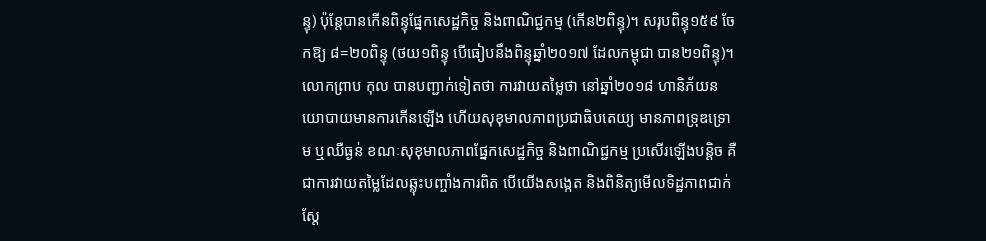ន្ទុ) ប៉ុន្តែបានកើនពិន្ទុផ្នែកសេដ្ឋកិច្ច និងពាណិជ្ជកម្ម (កើន២ពិន្ទុ)។ សរុបពិន្ទុ១៥៩ ចែកឱ្យ ៨=២០ពិន្ទុ (ថយ១ពិន្ទុ បើធៀបនឹងពិន្ទុឆ្នាំ២០១៧ ដែលកម្ពុជា បាន២១ពិន្ទុ)។
លោកព្រាប កុល បានបញ្ជាក់ទៀតថា ការវាយតម្លៃថា នៅឆ្នាំ២០១៨ ហានិភ័យនយោបាយមានការកើនឡើង ហើយសុខុមាលភាពប្រជាធិបតេយ្យ មានភាពទ្រុឌទ្រោម ឬឈឺធ្ងន់ ខណៈសុខុមាលភាពផ្នែកសេដ្ឋកិច្ច និងពាណិជ្ជកម្ម ប្រសើរឡើងបន្តិច គឺជាការវាយតម្លៃដែលឆ្លុះបញ្ចាំងការពិត បើយើងសង្កេត និងពិនិត្យមើលទិដ្ឋភាពជាក់ស្តែ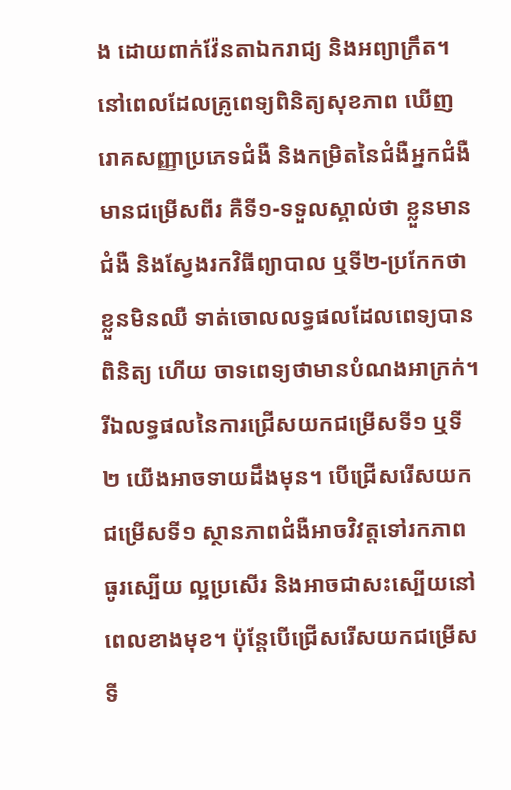ង ដោយពាក់វ៉ែនតាឯករាជ្យ និងអព្យាក្រឹត។ នៅពេលដែលគ្រូពេទ្យពិនិត្យសុខភាព ឃើញរោគសញ្ញាប្រភេទជំងឺ និងកម្រិតនៃជំងឺអ្នកជំងឺមានជម្រើសពីរ គឺទី១-ទទួលស្គាល់ថា ខ្លួនមានជំងឺ និងស្វែងរកវិធីព្យាបាល ឬទី២-ប្រកែកថា ខ្លួនមិនឈឺ ទាត់ចោលលទ្ធផលដែលពេទ្យបានពិនិត្យ ហើយ ចាទពេទ្យថាមានបំណងអាក្រក់។ រីឯលទ្ធផលនៃការជ្រើសយកជម្រើសទី១ ឬទី២ យើងអាចទាយដឹងមុន។ បើជ្រើសរើសយកជម្រើសទី១ ស្ថានភាពជំងឺអាចវិវត្តទៅរកភាពធូរស្បើយ ល្អប្រសើរ និងអាចជាសះស្បើយនៅពេលខាងមុខ។ ប៉ុន្តែបើជ្រើសរើសយកជម្រើសទី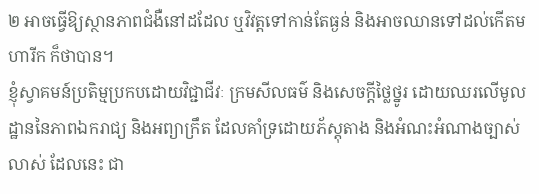២ អាចធ្វើឱ្យស្ថានភាពជំងឺនៅដដែល ឬវិវត្តទៅកាន់តែធ្ងន់ និងអាចឈានទៅដល់កើតមហារីក ក៏ថាបាន។
ខ្ញុំស្វាគមន៍ប្រតិម្មប្រកបដោយវិជ្ជាជីវៈ ក្រមសីលធម៌ និងសេចក្តីថ្លៃថ្នូរ ដោយឈរលើមូលដ្ឋាននៃភាពឯករាជ្យ និងអព្យាក្រឹត ដែលគាំទ្រដោយភ័ស្តុតាង និងអំណះអំណាងច្បាស់លាស់ ដែលនេះ ជា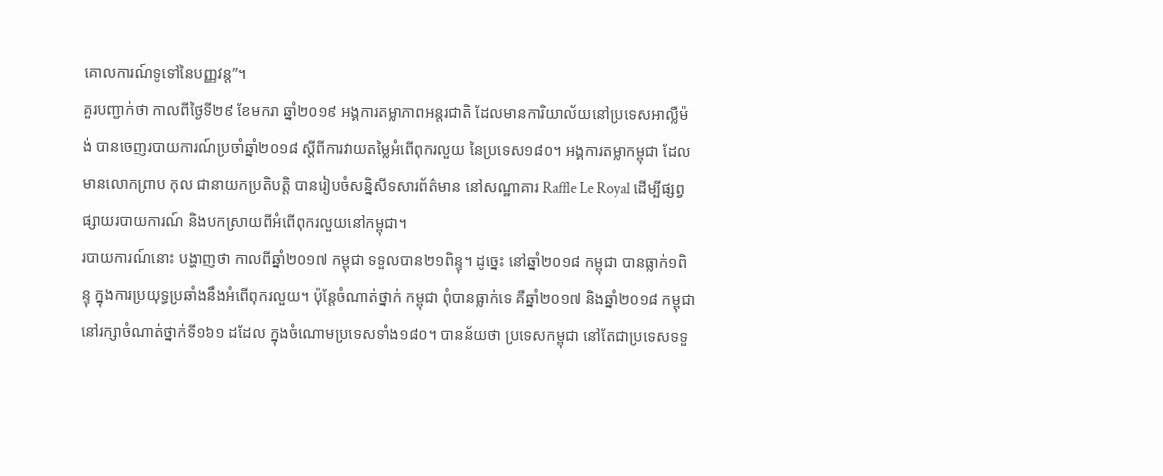គោលការណ៍ទូទៅនៃបញ្ញវន្ត”។
គួរបញ្ជាក់ថា កាលពីថ្ងៃទី២៩ ខែមករា ឆ្នាំ២០១៩ អង្គការតម្លាភាពអន្តរជាតិ ដែលមានការិយាល័យនៅប្រទេសអាល្លឺម៉ង់ បានចេញរបាយការណ៍ប្រចាំឆ្នាំ២០១៨ ស្តីពីការវាយតម្លៃអំពើពុករលួយ នៃប្រទេស១៨០។ អង្គការតម្លាកម្ពុជា ដែលមានលោកព្រាប កុល ជានាយកប្រតិបត្តិ បានរៀបចំសន្និសីទសារព័ត៌មាន នៅសណ្ឋាគារ Raffle Le Royal ដើម្បីផ្សព្វផ្សាយរបាយការណ៍ និងបកស្រាយពីអំពើពុករលួយនៅកម្ពុជា។
របាយការណ៍នោះ បង្ហាញថា កាលពីឆ្នាំ២០១៧ កម្ពុជា ទទួលបាន២១ពិន្ទុ។ ដូច្នេះ នៅឆ្នាំ២០១៨ កម្ពុជា បានធ្លាក់១ពិន្ទុ ក្នុងការប្រយុទ្ធប្រឆាំងនឹងអំពើពុករលួយ។ ប៉ុន្តែចំណាត់ថ្នាក់ កម្ពុជា ពុំបានធ្លាក់ទេ គឺឆ្នាំ២០១៧ និងឆ្នាំ២០១៨ កម្ពុជា នៅរក្សាចំណាត់ថ្នាក់ទី១៦១ ដដែល ក្នុងចំណោមប្រទេសទាំង១៨០។ បានន័យថា ប្រទេសកម្ពុជា នៅតែជាប្រទេសទទួ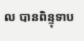ល បានពិន្ទុទាប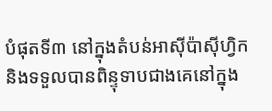បំផុតទី៣ នៅក្នុងតំបន់អាស៊ីប៉ាស៊ីហ្វិក និងទទួលបានពិន្ទុទាបជាងគេនៅក្នុង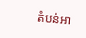តំបន់អា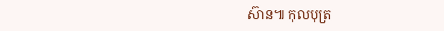ស៊ាន៕ កុលបុត្រ